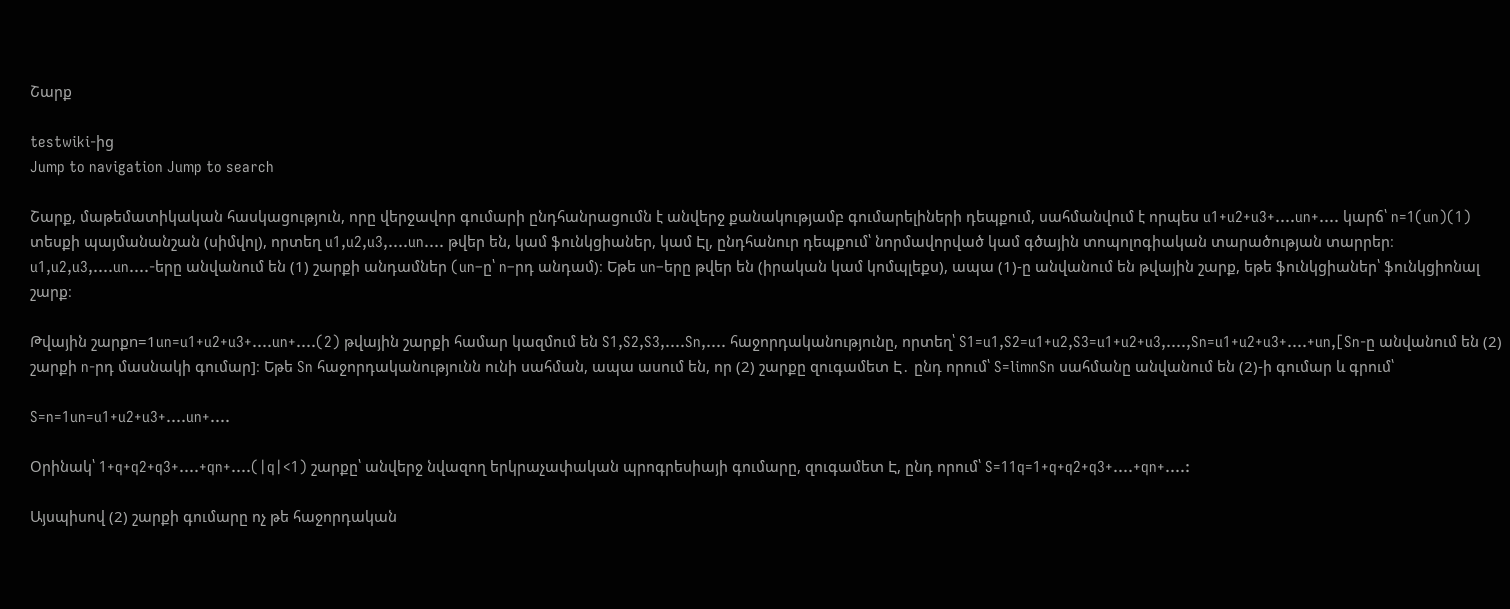Շարք

testwiki-ից
Jump to navigation Jump to search

Շարք, մաթեմատիկական հասկացություն, որը վերջավոր գումարի ընդհանրացումն է անվերջ քանակությամբ գումարելիների դեպքում, սահմանվում է որպես u1+u2+u3+....un+.... կարճ՝ n=1(un)(1) տեսքի պայմանանշան (սիմվոլ), որտեղ u1,u2,u3,....un.... թվեր են, կամ ֆունկցիաներ, կամ Էլ, ընդհանուր դեպքում՝ նորմավորված կամ գծային տոպոլոգիական տարածության տարրեր։ u1,u2,u3,....un....-երը անվանում են (1) շարքի անդամներ (un–ը՝ n–րդ անդամ)։ Եթե un–երը թվեր են (իրական կամ կոմպլեքս), ապա (1)-ը անվանում են թվային շարք, եթե ֆունկցիաներ՝ ֆունկցիոնալ շարք։

Թվային շարքn=1un=u1+u2+u3+....un+....(2) թվային շարքի համար կազմում են S1,S2,S3,....Sn,.... հաջորդականությունը, որտեղ՝ S1=u1,S2=u1+u2,S3=u1+u2+u3,....,Sn=u1+u2+u3+....+un,[Sn-ը անվանում են (2) շարքի n-րդ մասնակի գումար]։ Եթե Sn հաջորդականությունն ունի սահման, ապա ասում են, որ (2) շարքը զուգամետ Է․ ընդ որում՝ S=limnSn սահմանը անվանում են (2)-ի գումար և գրում՝

S=n=1un=u1+u2+u3+....un+....

Օրինակ՝ 1+q+q2+q3+....+qn+....(|q|<1) շարքը՝ անվերջ նվազող երկրաչափական պրոգրեսիայի գումարը, զուգամետ Է, ընդ որում՝ S=11q=1+q+q2+q3+....+qn+....:

Այսպիսով (2) շարքի գումարը ոչ թե հաջորդական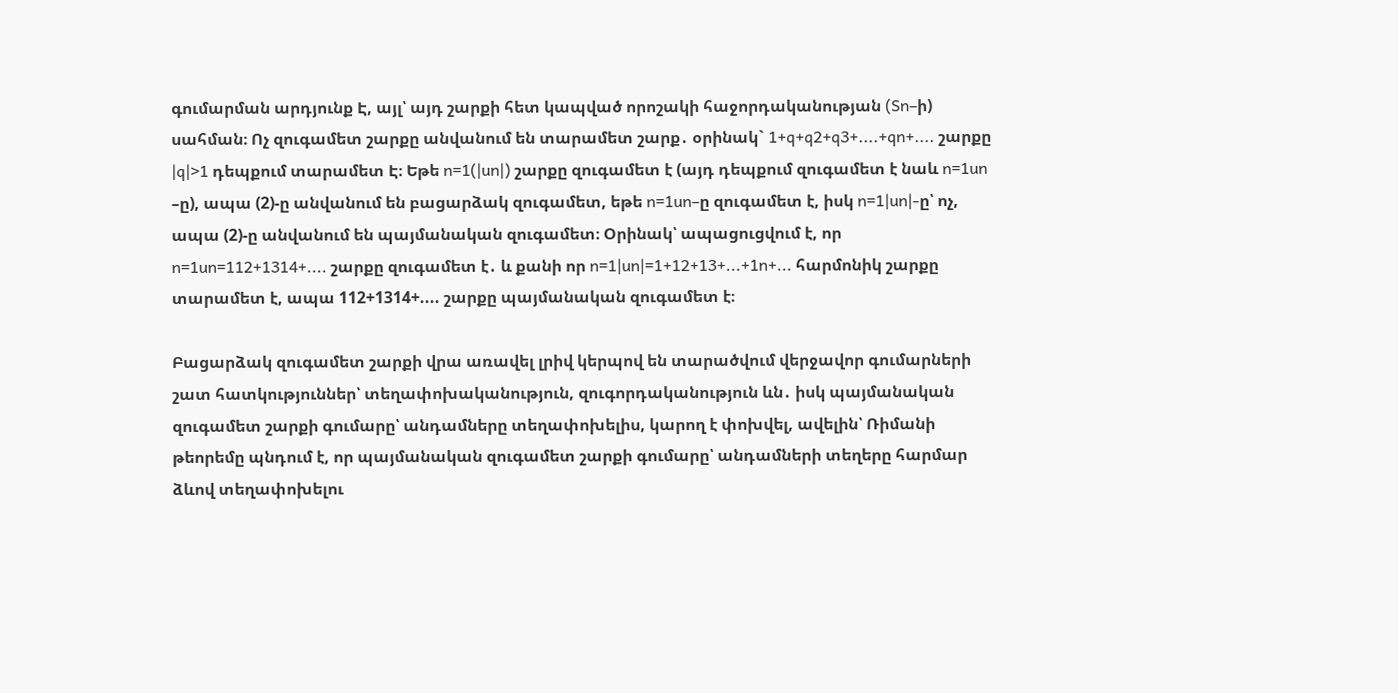գումարման արդյունք Է, այլ՝ այդ շարքի հետ կապված որոշակի հաջորդականության (Sn–ի) սահման։ Ոչ զուգամետ շարքը անվանում են տարամետ շարք․ օրինակ` 1+q+q2+q3+....+qn+.... շարքը |q|>1 դեպքում տարամետ Է։ Եթե n=1(|un|) շարքը զուգամետ է (այդ դեպքում զուգամետ է նաև n=1un –ը), ապա (2)-ը անվանում են բացարձակ զուգամետ, եթե n=1un–ը զուգամետ է, իսկ n=1|un|-ը՝ ոչ, ապա (2)-ը անվանում են պայմանական զուգամետ։ Օրինակ՝ ապացուցվում է, որ n=1un=112+1314+.... շարքը զուգամետ է․ և քանի որ n=1|un|=1+12+13+...+1n+... հարմոնիկ շարքը տարամետ է, ապա 112+1314+.... շարքը պայմանական զուգամետ է։

Բացարձակ զուգամետ շարքի վրա առավել լրիվ կերպով են տարածվում վերջավոր գումարների շատ հատկություններ՝ տեղափոխականություն, զուգորդականություն ևն․ իսկ պայմանական զուգամետ շարքի գումարը՝ անդամները տեղափոխելիս, կարող է փոխվել, ավելին՝ Ռիմանի թեորեմը պնդում է, որ պայմանական զուգամետ շարքի գումարը՝ անդամների տեղերը հարմար ձևով տեղափոխելու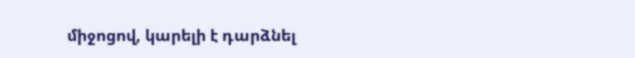միջոցով, կարելի է դարձնել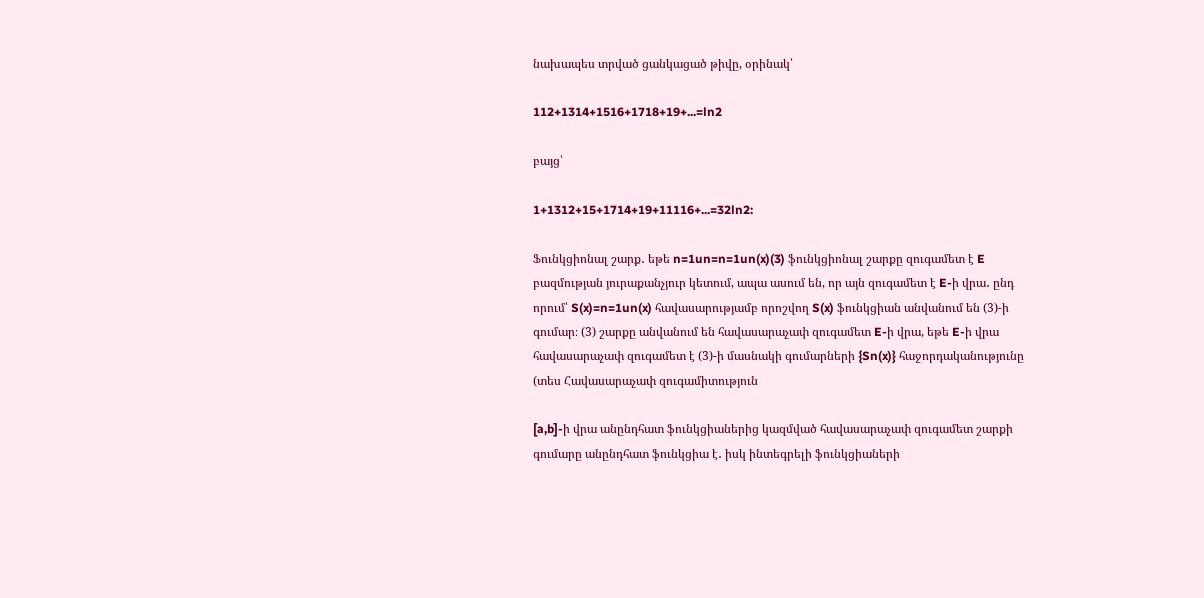նախապես տրված ցանկացած թիվը, օրինակ՝

112+1314+1516+1718+19+...=ln2

բայց՝

1+1312+15+1714+19+11116+...=32ln2:

Ֆունկցիոնալ շարք․ եթե n=1un=n=1un(x)(3) ֆունկցիոնալ շարքը զուգամետ է E բազմության յուրաքանչյուր կետում, ապա ասում են, որ այն զուգամետ է E-ի վրա․ ընդ որում՝ S(x)=n=1un(x) հավասարությամբ որոշվող S(x) ֆունկցիան անվանում են (3)-ի գումար։ (3) շարքը անվանում են հավասարաչափ զուգամետ E-ի վրա, եթե E-ի վրա հավասարաչափ զուգամետ է (3)-ի մասնակի գումարների {Sn(x)} հաջորդականությունը (տես Հավասարաչափ զուգամիտություն

[a,b]-ի վրա անընդհատ ֆունկցիաներից կազմված հավասարաչափ զուգամետ շարքի գումարը անընդհատ ֆունկցիա է․ իսկ ինտեգրելի ֆունկցիաների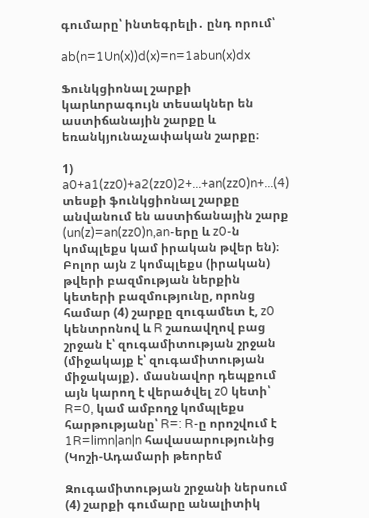գումարը՝ ինտեգրելի․ ընդ որում՝

ab(n=1Un(x))d(x)=n=1abun(x)dx

Ֆունկցիոնալ շարքի կարևորագույն տեսակներ են աստիճանային շարքը և եռանկյունաչափական շարքը։

1) a0+a1(zz0)+a2(zz0)2+...+an(zz0)n+...(4) տեսքի ֆունկցիոնալ շարքը անվանում են աստիճանային շարք (un(z)=an(zz0)n,an-երը և z0-ն կոմպլեքս կամ իրական թվեր են)։ Բոլոր այն z կոմպլեքս (իրական) թվերի բազմության ներքին կետերի բազմությունը, որոնց համար (4) շարքը զուգամետ է, z0 կենտրոնով և R շառավղով բաց շրջան է՝ զուգամիտության շրջան (միջակայք է՝ զուգամիտության միջակայք)․ մասնավոր դեպքում այն կարող է վերածվել z0 կետի՝ R=0, կամ ամբողջ կոմպլեքս հարթությանը՝ R=: R-ը որոշվում է 1R=limn|an|n հավասարությունից (Կոշի-Ադամարի թեորեմ

Զուգամիտության շրջանի ներսում (4) շարքի գումարը անալիտիկ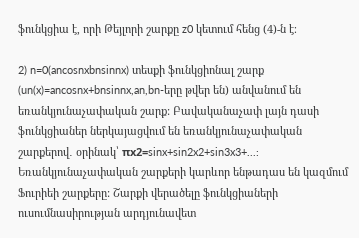ֆունկցիա է, որի Թեյլորի շարքը z0 կետում հենց (4)-ն է։

2) n=0(ancosnxbnsinnx) տեսքի ֆունկցիոնալ շարք (un(x)=ancosnx+bnsinnx,an,bn-երը թվեր են) անվանում են եռանկյունաչափական շարք: Բավականաչափ լայն դասի ֆունկցիաներ ներկայացվում են եռանկյունաչափական շարքերով․ օրինակ՝ πx2=sinx+sin2x2+sin3x3+...: Եռանկյունաչափական շարքերի կարևոր ենթադաս են կազմում Ֆուրիեի շարքերը: Շարքի վերածելը ֆունկցիաների ուսումնասիրության արդյունավետ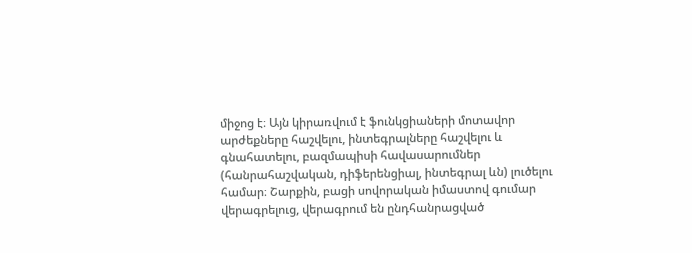միջոց է։ Այն կիրառվում է ֆունկցիաների մոտավոր արժեքները հաշվելու, ինտեգրալները հաշվելու և գնահատելու, բազմապիսի հավասարումներ (հանրահաշվական, դիֆերենցիալ, ինտեգրալ ևն) լուծելու համար։ Շարքին, բացի սովորական իմաստով գումար վերագրելուց, վերագրում են ընդհանրացված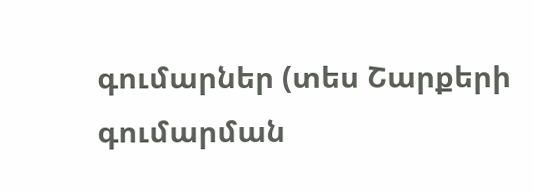գումարներ (տես Շարքերի գումարման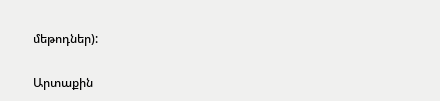մեթոդներ):

Արտաքին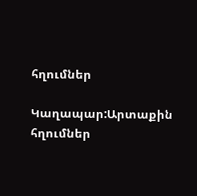հղումներ

Կաղապար:Արտաքին հղումներ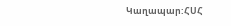Կաղապար:ՀՍՀ